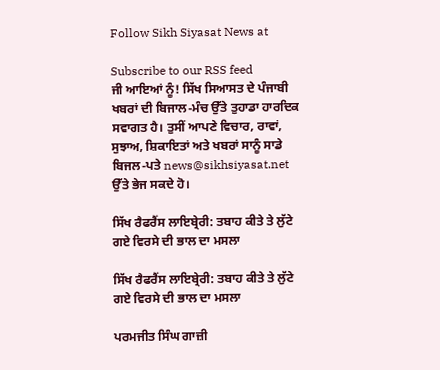Follow Sikh Siyasat News at

Subscribe to our RSS feed
ਜੀ ਆਇਆਂ ਨੂੰ! ਸਿੱਖ ਸਿਆਸਤ ਦੇ ਪੰਜਾਬੀ ਖਬਰਾਂ ਦੀ ਬਿਜਾਲ-ਮੰਚ ਉੱਤੇ ਤੁਹਾਡਾ ਹਾਰਦਿਕ ਸਵਾਗਤ ਹੈ। ਤੁਸੀਂ ਆਪਣੇ ਵਿਚਾਰ, ਰਾਵਾਂ, ਸੁਝਾਅ, ਸ਼ਿਕਾਇਤਾਂ ਅਤੇ ਖਬਰਾਂ ਸਾਨੂੰ ਸਾਡੇ ਬਿਜਲ-ਪਤੇ news@sikhsiyasat.net ਉੱਤੇ ਭੇਜ ਸਕਦੇ ਹੋ।

ਸਿੱਖ ਰੈਫਰੈਂਸ ਲਾਇਬ੍ਰੇਰੀ: ਤਬਾਹ ਕੀਤੇ ਤੇ ਲੁੱਟੇ ਗਏ ਵਿਰਸੇ ਦੀ ਭਾਲ ਦਾ ਮਸਲਾ

ਸਿੱਖ ਰੈਫਰੈਂਸ ਲਾਇਬ੍ਰੇਰੀ: ਤਬਾਹ ਕੀਤੇ ਤੇ ਲੁੱਟੇ ਗਏ ਵਿਰਸੇ ਦੀ ਭਾਲ ਦਾ ਮਸਲਾ

ਪਰਮਜੀਤ ਸਿੰਘ ਗਾਜ਼ੀ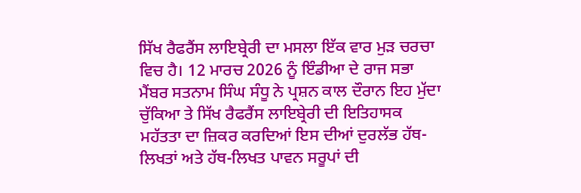ਸਿੱਖ ਰੈਫਰੈਂਸ ਲਾਇਬ੍ਰੇਰੀ ਦਾ ਮਸਲਾ ਇੱਕ ਵਾਰ ਮੁੜ ਚਰਚਾ ਵਿਚ ਹੈ। 12 ਮਾਰਚ 2026 ਨੂੰ ਇੰਡੀਆ ਦੇ ਰਾਜ ਸਭਾ ਮੈਂਬਰ ਸਤਨਾਮ ਸਿੰਘ ਸੰਧੂ ਨੇ ਪ੍ਰਸ਼ਨ ਕਾਲ ਦੌਰਾਨ ਇਹ ਮੁੱਦਾ ਚੁੱਕਿਆ ਤੇ ਸਿੱਖ ਰੈਫਰੈਂਸ ਲਾਇਬ੍ਰੇਰੀ ਦੀ ਇਤਿਹਾਸਕ ਮਹੱਤਤਾ ਦਾ ਜ਼ਿਕਰ ਕਰਦਿਆਂ ਇਸ ਦੀਆਂ ਦੁਰਲੱਭ ਹੱਥ-ਲਿਖਤਾਂ ਅਤੇ ਹੱਥ-ਲਿਖਤ ਪਾਵਨ ਸਰੂਪਾਂ ਦੀ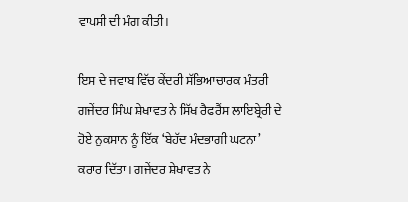ਵਾਪਸੀ ਦੀ ਮੰਗ ਕੀਤੀ।

ਇਸ ਦੇ ਜਵਾਬ ਵਿੱਚ ਕੇਂਦਰੀ ਸੱਭਿਆਚਾਰਕ ਮੰਤਰੀ ਗਜੇਂਦਰ ਸਿੰਘ ਸ਼ੇਖਾਵਤ ਨੇ ਸਿੱਖ ਰੈਫਰੈਂਸ ਲਾਇਬ੍ਰੇਰੀ ਦੇ ਹੋਏ ਨੁਕਸਾਨ ਨੂੰ ਇੱਕ ‘ਬੇਹੱਦ ਮੰਦਭਾਗੀ ਘਟਨਾ’ ਕਰਾਰ ਦਿੱਤਾ। ਗਜੇਂਦਰ ਸ਼ੇਖਾਵਤ ਨੇ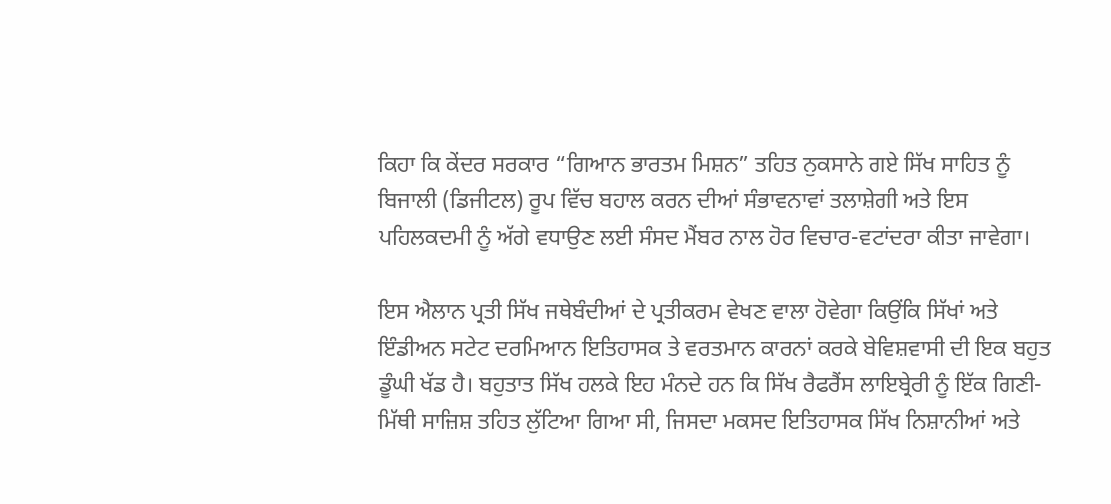ਕਿਹਾ ਕਿ ਕੇਂਦਰ ਸਰਕਾਰ “ਗਿਆਨ ਭਾਰਤਮ ਮਿਸ਼ਨ” ਤਹਿਤ ਨੁਕਸਾਨੇ ਗਏ ਸਿੱਖ ਸਾਹਿਤ ਨੂੰ ਬਿਜਾਲੀ (ਡਿਜੀਟਲ) ਰੂਪ ਵਿੱਚ ਬਹਾਲ ਕਰਨ ਦੀਆਂ ਸੰਭਾਵਨਾਵਾਂ ਤਲਾਸ਼ੇਗੀ ਅਤੇ ਇਸ ਪਹਿਲਕਦਮੀ ਨੂੰ ਅੱਗੇ ਵਧਾਉਣ ਲਈ ਸੰਸਦ ਮੈਂਬਰ ਨਾਲ ਹੋਰ ਵਿਚਾਰ-ਵਟਾਂਦਰਾ ਕੀਤਾ ਜਾਵੇਗਾ।

ਇਸ ਐਲਾਨ ਪ੍ਰਤੀ ਸਿੱਖ ਜਥੇਬੰਦੀਆਂ ਦੇ ਪ੍ਰਤੀਕਰਮ ਵੇਖਣ ਵਾਲਾ ਹੋਵੇਗਾ ਕਿਉਂਕਿ ਸਿੱਖਾਂ ਅਤੇ ਇੰਡੀਅਨ ਸਟੇਟ ਦਰਮਿਆਨ ਇਤਿਹਾਸਕ ਤੇ ਵਰਤਮਾਨ ਕਾਰਨਾਂ ਕਰਕੇ ਬੇਵਿਸ਼ਵਾਸੀ ਦੀ ਇਕ ਬਹੁਤ ਡੂੰਘੀ ਖੱਡ ਹੈ। ਬਹੁਤਾਤ ਸਿੱਖ ਹਲਕੇ ਇਹ ਮੰਨਦੇ ਹਨ ਕਿ ਸਿੱਖ ਰੈਫਰੈਂਸ ਲਾਇਬ੍ਰੇਰੀ ਨੂੰ ਇੱਕ ਗਿਣੀ-ਮਿੱਥੀ ਸਾਜ਼ਿਸ਼ ਤਹਿਤ ਲੁੱਟਿਆ ਗਿਆ ਸੀ, ਜਿਸਦਾ ਮਕਸਦ ਇਤਿਹਾਸਕ ਸਿੱਖ ਨਿਸ਼ਾਨੀਆਂ ਅਤੇ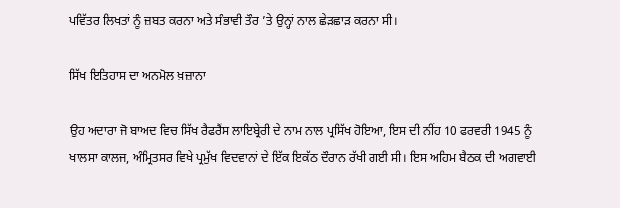ਪਵਿੱਤਰ ਲਿਖਤਾਂ ਨੂੰ ਜ਼ਬਤ ਕਰਨਾ ਅਤੇ ਸੰਭਾਵੀ ਤੌਰ ’ਤੇ ਉਨ੍ਹਾਂ ਨਾਲ ਛੇੜਛਾੜ ਕਰਨਾ ਸੀ।

ਸਿੱਖ ਇਤਿਹਾਸ ਦਾ ਅਨਮੋਲ ਖ਼ਜ਼ਾਨਾ

ਉਹ ਅਦਾਰਾ ਜੋ ਬਾਅਦ ਵਿਚ ਸਿੱਖ ਰੈਫਰੈਂਸ ਲਾਇਬ੍ਰੇਰੀ ਦੇ ਨਾਮ ਨਾਲ ਪ੍ਰਸਿੱਖ ਹੋਇਆ, ਇਸ ਦੀ ਨੀਂਹ 10 ਫਰਵਰੀ 1945 ਨੂੰ ਖਾਲਸਾ ਕਾਲਜ, ਅੰਮ੍ਰਿਤਸਰ ਵਿਖੇ ਪ੍ਰਮੁੱਖ ਵਿਦਵਾਨਾਂ ਦੇ ਇੱਕ ਇਕੱਠ ਦੌਰਾਨ ਰੱਖੀ ਗਈ ਸੀ। ਇਸ ਅਹਿਮ ਬੈਠਕ ਦੀ ਅਗਵਾਈ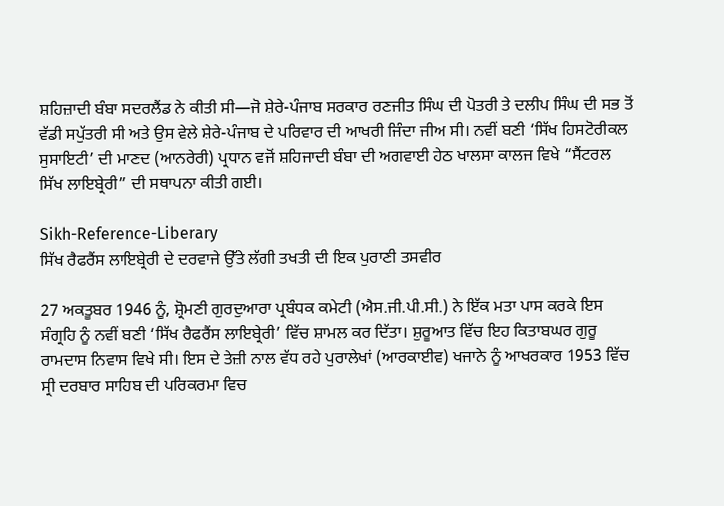ਸ਼ਹਿਜ਼ਾਦੀ ਬੰਬਾ ਸਦਰਲੈਂਡ ਨੇ ਕੀਤੀ ਸੀ—ਜੋ ਸ਼ੇਰੇ-ਪੰਜਾਬ ਸਰਕਾਰ ਰਣਜੀਤ ਸਿੰਘ ਦੀ ਪੋਤਰੀ ਤੇ ਦਲੀਪ ਸਿੰਘ ਦੀ ਸਭ ਤੋਂ ਵੱਡੀ ਸਪੁੱਤਰੀ ਸੀ ਅਤੇ ਉਸ ਵੇਲੇ ਸ਼ੇਰੇ-ਪੰਜਾਬ ਦੇ ਪਰਿਵਾਰ ਦੀ ਆਖਰੀ ਜਿੰਦਾ ਜੀਅ ਸੀ। ਨਵੀਂ ਬਣੀ ‘ਸਿੱਖ ਹਿਸਟੋਰੀਕਲ ਸੁਸਾਇਟੀ’ ਦੀ ਮਾਣਦ (ਆਨਰੇਰੀ) ਪ੍ਰਧਾਨ ਵਜੋਂ ਸ਼ਹਿਜਾਦੀ ਬੰਬਾ ਦੀ ਅਗਵਾਈ ਹੇਠ ਖਾਲਸਾ ਕਾਲਜ ਵਿਖੇ “ਸੈਂਟਰਲ ਸਿੱਖ ਲਾਇਬ੍ਰੇਰੀ” ਦੀ ਸਥਾਪਨਾ ਕੀਤੀ ਗਈ।

Sikh-Reference-Liberary
ਸਿੱਖ ਰੈਫਰੈਂਸ ਲਾਇਬ੍ਰੇਰੀ ਦੇ ਦਰਵਾਜੇ ਉੱਤੇ ਲੱਗੀ ਤਖਤੀ ਦੀ ਇਕ ਪੁਰਾਣੀ ਤਸਵੀਰ

27 ਅਕਤੂਬਰ 1946 ਨੂੰ, ਸ਼੍ਰੋਮਣੀ ਗੁਰਦੁਆਰਾ ਪ੍ਰਬੰਧਕ ਕਮੇਟੀ (ਐਸ.ਜੀ.ਪੀ.ਸੀ.) ਨੇ ਇੱਕ ਮਤਾ ਪਾਸ ਕਰਕੇ ਇਸ ਸੰਗ੍ਰਹਿ ਨੂੰ ਨਵੀਂ ਬਣੀ ‘ਸਿੱਖ ਰੈਫਰੈਂਸ ਲਾਇਬ੍ਰੇਰੀ’ ਵਿੱਚ ਸ਼ਾਮਲ ਕਰ ਦਿੱਤਾ। ਸ਼ੁਰੂਆਤ ਵਿੱਚ ਇਹ ਕਿਤਾਬਘਰ ਗੁਰੂ ਰਾਮਦਾਸ ਨਿਵਾਸ ਵਿਖੇ ਸੀ। ਇਸ ਦੇ ਤੇਜ਼ੀ ਨਾਲ ਵੱਧ ਰਹੇ ਪੁਰਾਲੇਖਾਂ (ਆਰਕਾਈਵ) ਖਜਾਨੇ ਨੂੰ ਆਖਰਕਾਰ 1953 ਵਿੱਚ ਸ੍ਰੀ ਦਰਬਾਰ ਸਾਹਿਬ ਦੀ ਪਰਿਕਰਮਾ ਵਿਚ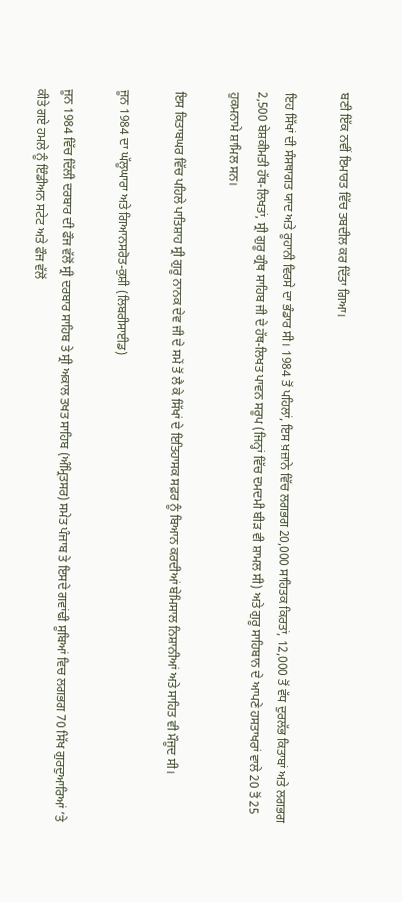ਬਣੀ ਇੱਕ ਨਵੀਂ ਇਮਾਰਤ ਵਿੱਚ ਤਬਦੀਲ ਕਰ ਦਿੱਤਾ ਗਿਆ।

ਇਹ ਸਿੱਖਾਂ ਦੀ ਸੰਸਥਾਗਤ ਯਾਦ ਅਤੇ ਰੂਹਾਨੀ ਵਿਰਸੇ ਦਾ ਭੰਡਾਰ ਸੀ। 1984 ਤੋਂ ਪਹਿਲਾਂ, ਇਸ ਖ਼ਜ਼ਾਨੇ ਵਿੱਚ ਲਗਭਗ 20,000 ਸਾਹਿਤਕ ਕਿਰਤਾਂ, 12,000 ਤੋਂ ਵੱਧ ਦੁਰਲੱਭ ਕਿਤਾਬਾਂ ਅਤੇ ਲਗਭਗ 2,500 ਬੇਸ਼ਕੀਮਤੀ ਹੱਥ-ਲਿਖਤਾਂ, ਸ੍ਰੀ ਗੁਰੂ ਗ੍ਰੰਥ ਸਾਹਿਬ ਜੀ ਦੇ ਹੱਥ-ਲਿਖਤ ਪਾਵਨ ਸਰੂਪ (ਜਿਨ੍ਹਾਂ ਵਿੱਚ ਦਮਦਮੀ ਬੀੜ ਵੀ ਸ਼ਾਮਲ ਸੀ) ਅਤੇ ਗੁਰੂ ਸਾਹਿਬਾਨ ਦੇ ਆਪਣੇ ਹਸਤਾਖਰਾਂ ਵਾਲੇ 20 ਤੋਂ 25 ਹੁਕਮਨਾਮੇ ਸ਼ਾਮਿਲ ਸਨ।

ਇਸ ਕਿਤਾਬਘਰ ਵਿੱਚ ਪਹਿਲੇ ਪਾਤਿਸ਼ਾਹ ਸ੍ਰੀ ਗੁਰੂ ਨਾਨਕ ਦੇਵ ਜੀ ਦੇ ਸਮੇਂ ਤੋਂ ਲੈ ਕੇ ਸਿੱਖਾਂ ਦੇ ਇਤਿਹਾਸਕ ਸਫ਼ਰ ਨੂੰ ਬਿਆਨ ਕਰਦੀਆਂ ਬੇਮਿਸਾਲ ਨਿਸ਼ਾਨੀਆਂ ਅਤੇ ਸਾਹਿਤ ਵੀ ਮੌਜੂਦ ਸੀ।

ਜੂਨ 1984 ਦਾ ਘੱਲੂਘਾਰਾ ਅਤੇ ਗਿਆਨਸਰੋਤ-ਕੁਸ਼ੀ (ਲਿਬਰੀਸਾਈਡ)

ਜੂਨ 1984 ਵਿੱਚ ਦਿੱਲੀ ਦਰਬਾਰ ਦੀ ਫੌਜ ਵੱਲੋਂ ਸ੍ਰੀ ਦਰਬਾਰ ਸਾਹਿਬ ਤੇ ਸ੍ਰੀ ਅਕਾਲ ਤਖਤ ਸਾਹਿਬ (ਅੰਮ੍ਰਿਤਸਰ) ਸਮੇਤ ਪੰਜਾਬ ਤੇ ਇਸਦੇ ਗਵਾਂਢੀ ਸੂਬਿਆਂ ਵਿਚ ਲਗਭਗ 70 ਸਿੱਖ ਗੁਰਦੁਆਰਿਆਂ ’ਤੇ ਕੀਤੇ ਗਏ ਹਮਲੇ ਨੂੰ ਇੰਡੀਅਨ ਸਟੇਟ ਅਤੇ ਫੌਜ ਵੱਲੋਂ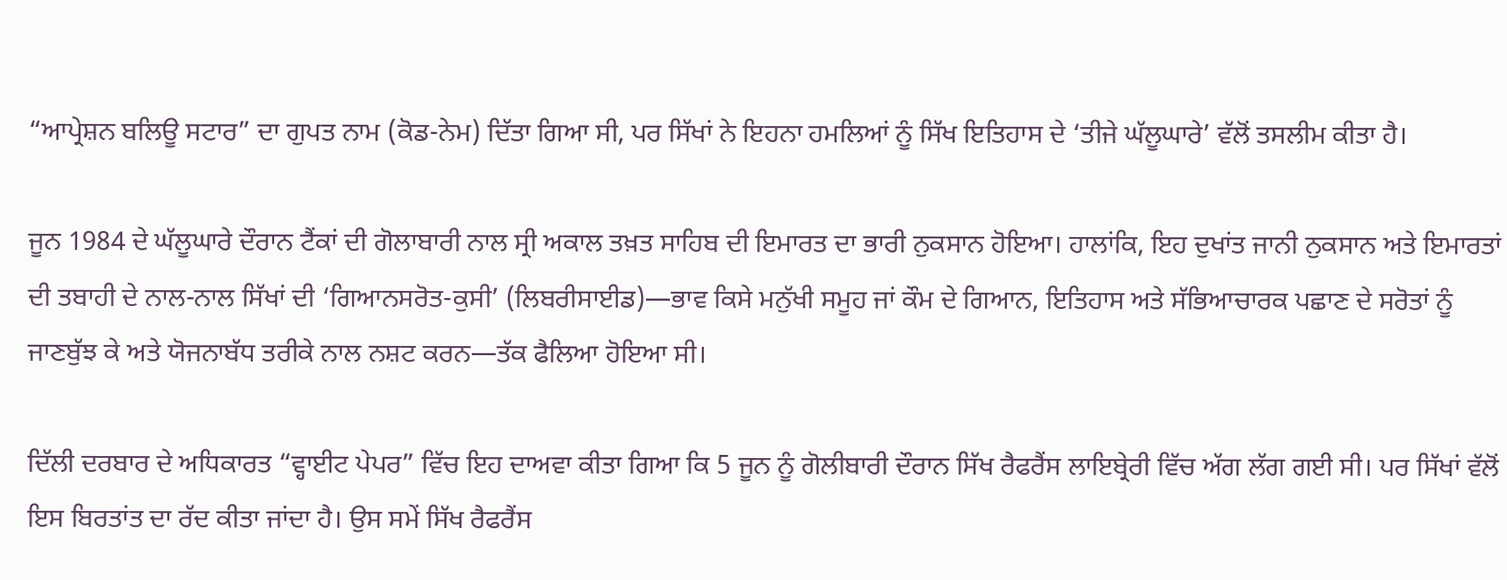“ਆਪ੍ਰੇਸ਼ਨ ਬਲਿਊ ਸਟਾਰ” ਦਾ ਗੁਪਤ ਨਾਮ (ਕੋਡ-ਨੇਮ) ਦਿੱਤਾ ਗਿਆ ਸੀ, ਪਰ ਸਿੱਖਾਂ ਨੇ ਇਹਨਾ ਹਮਲਿਆਂ ਨੂੰ ਸਿੱਖ ਇਤਿਹਾਸ ਦੇ ‘ਤੀਜੇ ਘੱਲੂਘਾਰੇ’ ਵੱਲੋਂ ਤਸਲੀਮ ਕੀਤਾ ਹੈ।

ਜੂਨ 1984 ਦੇ ਘੱਲੂਘਾਰੇ ਦੌਰਾਨ ਟੈਂਕਾਂ ਦੀ ਗੋਲਾਬਾਰੀ ਨਾਲ ਸ੍ਰੀ ਅਕਾਲ ਤਖ਼ਤ ਸਾਹਿਬ ਦੀ ਇਮਾਰਤ ਦਾ ਭਾਰੀ ਨੁਕਸਾਨ ਹੋਇਆ। ਹਾਲਾਂਕਿ, ਇਹ ਦੁਖਾਂਤ ਜਾਨੀ ਨੁਕਸਾਨ ਅਤੇ ਇਮਾਰਤਾਂ ਦੀ ਤਬਾਹੀ ਦੇ ਨਾਲ-ਨਾਲ ਸਿੱਖਾਂ ਦੀ ‘ਗਿਆਨਸਰੋਤ-ਕੁਸੀ’ (ਲਿਬਰੀਸਾਈਡ)—ਭਾਵ ਕਿਸੇ ਮਨੁੱਖੀ ਸਮੂਹ ਜਾਂ ਕੌਮ ਦੇ ਗਿਆਨ, ਇਤਿਹਾਸ ਅਤੇ ਸੱਭਿਆਚਾਰਕ ਪਛਾਣ ਦੇ ਸਰੋਤਾਂ ਨੂੰ ਜਾਣਬੁੱਝ ਕੇ ਅਤੇ ਯੋਜਨਾਬੱਧ ਤਰੀਕੇ ਨਾਲ ਨਸ਼ਟ ਕਰਨ—ਤੱਕ ਫੈਲਿਆ ਹੋਇਆ ਸੀ।

ਦਿੱਲੀ ਦਰਬਾਰ ਦੇ ਅਧਿਕਾਰਤ “ਵ੍ਹਾਈਟ ਪੇਪਰ” ਵਿੱਚ ਇਹ ਦਾਅਵਾ ਕੀਤਾ ਗਿਆ ਕਿ 5 ਜੂਨ ਨੂੰ ਗੋਲੀਬਾਰੀ ਦੌਰਾਨ ਸਿੱਖ ਰੈਫਰੈਂਸ ਲਾਇਬ੍ਰੇਰੀ ਵਿੱਚ ਅੱਗ ਲੱਗ ਗਈ ਸੀ। ਪਰ ਸਿੱਖਾਂ ਵੱਲੋਂ ਇਸ ਬਿਰਤਾਂਤ ਦਾ ਰੱਦ ਕੀਤਾ ਜਾਂਦਾ ਹੈ। ਉਸ ਸਮੇਂ ਸਿੱਖ ਰੈਫਰੈਂਸ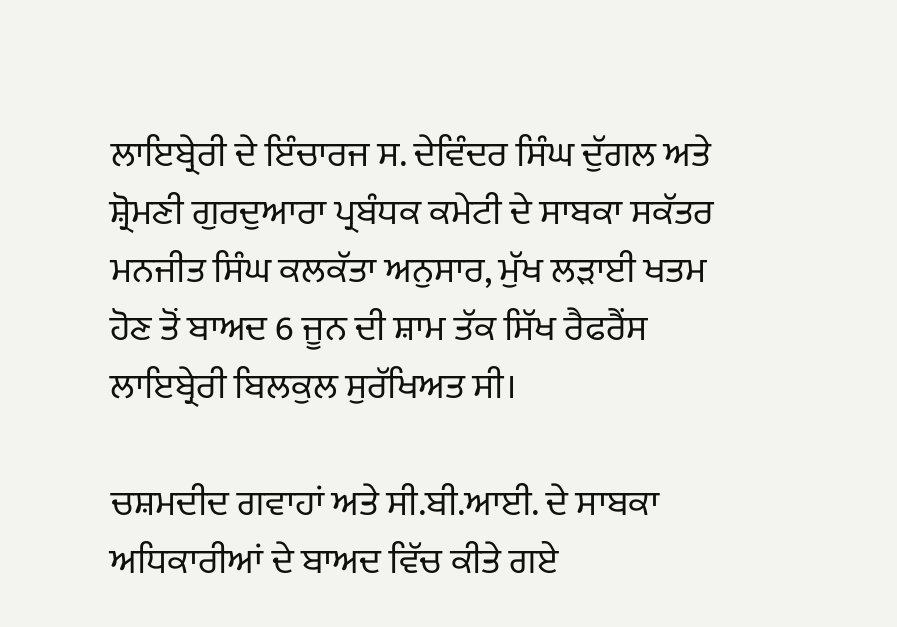ਲਾਇਬ੍ਰੇਰੀ ਦੇ ਇੰਚਾਰਜ ਸ. ਦੇਵਿੰਦਰ ਸਿੰਘ ਦੁੱਗਲ ਅਤੇ ਸ਼੍ਰੋਮਣੀ ਗੁਰਦੁਆਰਾ ਪ੍ਰਬੰਧਕ ਕਮੇਟੀ ਦੇ ਸਾਬਕਾ ਸਕੱਤਰ ਮਨਜੀਤ ਸਿੰਘ ਕਲਕੱਤਾ ਅਨੁਸਾਰ, ਮੁੱਖ ਲੜਾਈ ਖਤਮ ਹੋਣ ਤੋਂ ਬਾਅਦ 6 ਜੂਨ ਦੀ ਸ਼ਾਮ ਤੱਕ ਸਿੱਖ ਰੈਫਰੈਂਸ ਲਾਇਬ੍ਰੇਰੀ ਬਿਲਕੁਲ ਸੁਰੱਖਿਅਤ ਸੀ।

ਚਸ਼ਮਦੀਦ ਗਵਾਹਾਂ ਅਤੇ ਸੀ.ਬੀ.ਆਈ. ਦੇ ਸਾਬਕਾ ਅਧਿਕਾਰੀਆਂ ਦੇ ਬਾਅਦ ਵਿੱਚ ਕੀਤੇ ਗਏ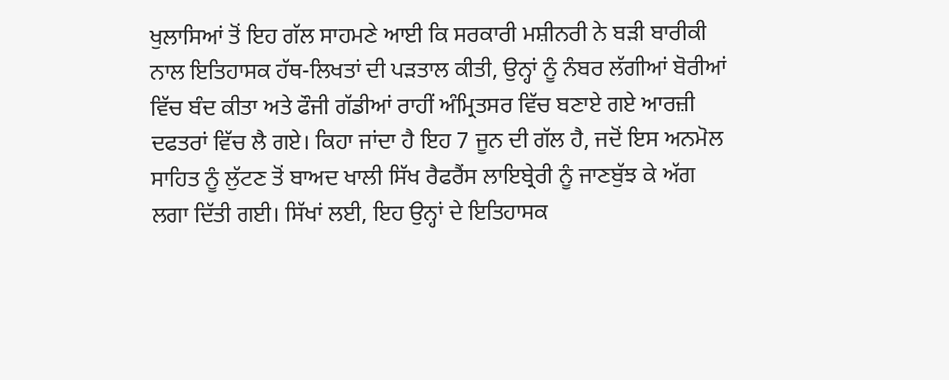ਖੁਲਾਸਿਆਂ ਤੋਂ ਇਹ ਗੱਲ ਸਾਹਮਣੇ ਆਈ ਕਿ ਸਰਕਾਰੀ ਮਸ਼ੀਨਰੀ ਨੇ ਬੜੀ ਬਾਰੀਕੀ ਨਾਲ ਇਤਿਹਾਸਕ ਹੱਥ-ਲਿਖਤਾਂ ਦੀ ਪੜਤਾਲ ਕੀਤੀ, ਉਨ੍ਹਾਂ ਨੂੰ ਨੰਬਰ ਲੱਗੀਆਂ ਬੋਰੀਆਂ ਵਿੱਚ ਬੰਦ ਕੀਤਾ ਅਤੇ ਫੌਜੀ ਗੱਡੀਆਂ ਰਾਹੀਂ ਅੰਮ੍ਰਿਤਸਰ ਵਿੱਚ ਬਣਾਏ ਗਏ ਆਰਜ਼ੀ ਦਫਤਰਾਂ ਵਿੱਚ ਲੈ ਗਏ। ਕਿਹਾ ਜਾਂਦਾ ਹੈ ਇਹ 7 ਜੂਨ ਦੀ ਗੱਲ ਹੈ, ਜਦੋਂ ਇਸ ਅਨਮੋਲ ਸਾਹਿਤ ਨੂੰ ਲੁੱਟਣ ਤੋਂ ਬਾਅਦ ਖਾਲੀ ਸਿੱਖ ਰੈਫਰੈਂਸ ਲਾਇਬ੍ਰੇਰੀ ਨੂੰ ਜਾਣਬੁੱਝ ਕੇ ਅੱਗ ਲਗਾ ਦਿੱਤੀ ਗਈ। ਸਿੱਖਾਂ ਲਈ, ਇਹ ਉਨ੍ਹਾਂ ਦੇ ਇਤਿਹਾਸਕ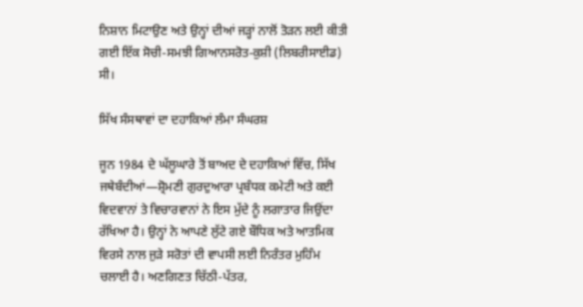ਨਿਸ਼ਾਨ ਮਿਟਾਉਣ ਅਤੇ ਉਨ੍ਹਾਂ ਦੀਆਂ ਜੜ੍ਹਾਂ ਨਾਲੋਂ ਤੋੜਨ ਲਈ ਕੀਤੀ ਗਈ ਇੱਕ ਸੋਚੀ-ਸਮਝੀ ਗਿਆਨਸਰੋਤ-ਕੁਸ਼ੀ (ਲਿਬਰੀਸਾਈਡ) ਸੀ।

ਸਿੱਖ ਸੰਸਥਾਵਾਂ ਦਾ ਦਹਾਕਿਆਂ ਲੰਮਾ ਸੰਘਰਸ਼

ਜੂਨ 1984 ਦੇ ਘੱਲੂਘਾਰੇ ਤੋਂ ਬਾਅਦ ਦੇ ਦਹਾਕਿਆਂ ਵਿੱਚ, ਸਿੱਖ ਜਥੇਬੰਦੀਆਂ—ਸ਼੍ਰੋਮਣੀ ਗੁਰਦੁਆਰਾ ਪ੍ਰਬੰਧਕ ਕਮੇਟੀ ਅਤੇ ਕਈ ਵਿਦਵਾਨਾਂ ਤੇ ਵਿਚਾਰਵਾਨਾਂ ਨੇ ਇਸ ਮੁੱਦੇ ਨੂੰ ਲਗਾਤਾਰ ਜਿਉਂਦਾ ਰੱਖਿਆ ਹੈ। ਉਨ੍ਹਾਂ ਨੇ ਆਪਣੇ ਲੁੱਟੇ ਗਏ ਬੌਧਿਕ ਅਤੇ ਆਤਮਿਕ ਵਿਰਸੇ ਨਾਲ ਜੁੜੇ ਸਰੋਤਾਂ ਦੀ ਵਾਪਸੀ ਲਈ ਨਿਰੰਤਰ ਮੁਹਿੰਮ ਚਲਾਈ ਹੈ। ਅਣਗਿਣਤ ਚਿੱਠੀ-ਪੱਤਰ,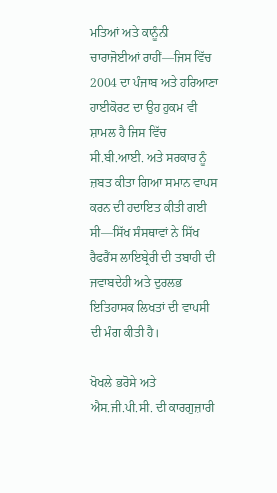ਮਤਿਆਂ ਅਤੇ ਕਾਨੂੰਨੀ ਚਾਰਾਜੋਈਆਂ ਰਾਹੀਂ—ਜਿਸ ਵਿੱਚ 2004 ਦਾ ਪੰਜਾਬ ਅਤੇ ਹਰਿਆਣਾ ਹਾਈਕੋਰਟ ਦਾ ਉਹ ਹੁਕਮ ਵੀ ਸ਼ਾਮਲ ਹੈ ਜਿਸ ਵਿੱਚ ਸੀ.ਬੀ.ਆਈ. ਅਤੇ ਸਰਕਾਰ ਨੂੰ ਜ਼ਬਤ ਕੀਤਾ ਗਿਆ ਸਮਾਨ ਵਾਪਸ ਕਰਨ ਦੀ ਹਦਾਇਤ ਕੀਤੀ ਗਈ ਸੀ—ਸਿੱਖ ਸੰਸਥਾਵਾਂ ਨੇ ਸਿੱਖ ਰੈਫਰੈਂਸ ਲਾਇਬ੍ਰੇਰੀ ਦੀ ਤਬਾਹੀ ਦੀ ਜਵਾਬਦੇਹੀ ਅਤੇ ਦੁਰਲਭ ਇਤਿਹਾਸਕ ਲਿਖਤਾਂ ਦੀ ਵਾਪਸੀ ਦੀ ਮੰਗ ਕੀਤੀ ਹੈ।

ਖੋਖਲੇ ਭਰੋਸੇ ਅਤੇ ਐਸ.ਜੀ.ਪੀ.ਸੀ. ਦੀ ਕਾਰਗੁਜ਼ਾਰੀ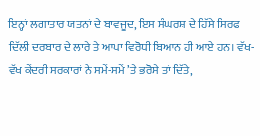ਇਨ੍ਹਾਂ ਲਗਾਤਾਰ ਯਤਨਾਂ ਦੇ ਬਾਵਜੂਦ, ਇਸ ਸੰਘਰਸ਼ ਦੇ ਹਿੱਸੇ ਸਿਰਫ ਦਿੱਲੀ ਦਰਬਾਰ ਦੇ ਲਾਰੇ ਤੇ ਆਪਾ ਵਿਰੋਧੀ ਬਿਆਨ ਹੀ ਆਏ ਹਨ। ਵੱਖ-ਵੱਖ ਕੇਂਦਰੀ ਸਰਕਾਰਾਂ ਨੇ ਸਮੇਂ-ਸਮੇਂ ’ਤੇ ਭਰੋਸੇ ਤਾਂ ਦਿੱਤੇ,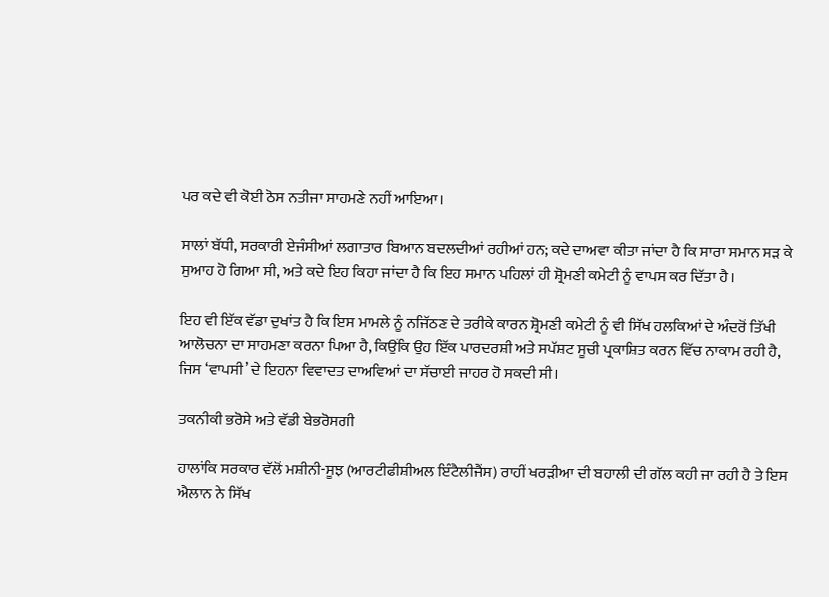ਪਰ ਕਦੇ ਵੀ ਕੋਈ ਠੋਸ ਨਤੀਜਾ ਸਾਹਮਣੇ ਨਹੀਂ ਆਇਆ।

ਸਾਲਾਂ ਬੱਧੀ, ਸਰਕਾਰੀ ਏਜੰਸੀਆਂ ਲਗਾਤਾਰ ਬਿਆਨ ਬਦਲਦੀਆਂ ਰਹੀਆਂ ਹਨ; ਕਦੇ ਦਾਅਵਾ ਕੀਤਾ ਜਾਂਦਾ ਹੈ ਕਿ ਸਾਰਾ ਸਮਾਨ ਸੜ ਕੇ ਸੁਆਹ ਹੋ ਗਿਆ ਸੀ, ਅਤੇ ਕਦੇ ਇਹ ਕਿਹਾ ਜਾਂਦਾ ਹੈ ਕਿ ਇਹ ਸਮਾਨ ਪਹਿਲਾਂ ਹੀ ਸ਼੍ਰੋਮਣੀ ਕਮੇਟੀ ਨੂੰ ਵਾਪਸ ਕਰ ਦਿੱਤਾ ਹੈ।

ਇਹ ਵੀ ਇੱਕ ਵੱਡਾ ਦੁਖਾਂਤ ਹੈ ਕਿ ਇਸ ਮਾਮਲੇ ਨੂੰ ਨਜਿੱਠਣ ਦੇ ਤਰੀਕੇ ਕਾਰਨ ਸ਼੍ਰੋਮਣੀ ਕਮੇਟੀ ਨੂੰ ਵੀ ਸਿੱਖ ਹਲਕਿਆਂ ਦੇ ਅੰਦਰੋਂ ਤਿੱਖੀ ਆਲੋਚਨਾ ਦਾ ਸਾਹਮਣਾ ਕਰਨਾ ਪਿਆ ਹੈ, ਕਿਉਂਕਿ ਉਹ ਇੱਕ ਪਾਰਦਰਸ਼ੀ ਅਤੇ ਸਪੱਸ਼ਟ ਸੂਚੀ ਪ੍ਰਕਾਸ਼ਿਤ ਕਰਨ ਵਿੱਚ ਨਾਕਾਮ ਰਹੀ ਹੈ, ਜਿਸ ‘ਵਾਪਸੀ’ ਦੇ ਇਹਨਾ ਵਿਵਾਦਤ ਦਾਅਵਿਆਂ ਦਾ ਸੱਚਾਈ ਜਾਹਰ ਹੋ ਸਕਦੀ ਸੀ।

ਤਕਨੀਕੀ ਭਰੋਸੇ ਅਤੇ ਵੱਡੀ ਬੇਭਰੋਸਗੀ

ਹਾਲਾਂਕਿ ਸਰਕਾਰ ਵੱਲੋਂ ਮਸ਼ੀਨੀ-ਸੂਝ (ਆਰਟੀਫੀਸ਼ੀਅਲ ਇੰਟੈਲੀਜੈਂਸ) ਰਾਹੀਂ ਖਰੜੀਆ ਦੀ ਬਹਾਲੀ ਦੀ ਗੱਲ ਕਹੀ ਜਾ ਰਹੀ ਹੈ ਤੇ ਇਸ ਐਲਾਨ ਨੇ ਸਿੱਖ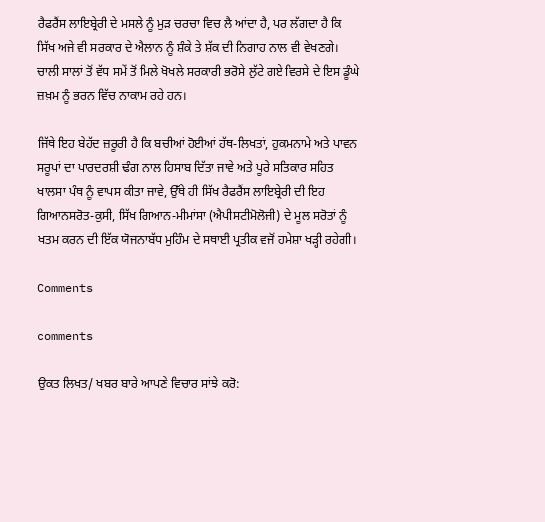ਰੈਫਰੈਂਸ ਲਾਇਬ੍ਰੇਰੀ ਦੇ ਮਸਲੇ ਨੂੰ ਮੁੜ ਚਰਚਾ ਵਿਚ ਲੈ ਆਂਦਾ ਹੈ, ਪਰ ਲੱਗਦਾ ਹੈ ਕਿ ਸਿੱਖ ਅਜੇ ਵੀ ਸਰਕਾਰ ਦੇ ਐਲਾਨ ਨੂੰ ਸ਼ੰਕੇ ਤੇ ਸ਼ੱਕ ਦੀ ਨਿਗਾਹ ਨਾਲ ਵੀ ਵੇਖਣਗੇ। ਚਾਲੀ ਸਾਲਾਂ ਤੋਂ ਵੱਧ ਸਮੇਂ ਤੋਂ ਮਿਲੇ ਖੋਖਲੇ ਸਰਕਾਰੀ ਭਰੋਸੇ ਲੁੱਟੇ ਗਏ ਵਿਰਸੇ ਦੇ ਇਸ ਡੂੰਘੇ ਜ਼ਖ਼ਮ ਨੂੰ ਭਰਨ ਵਿੱਚ ਨਾਕਾਮ ਰਹੇ ਹਨ।

ਜਿੱਥੇ ਇਹ ਬੇਹੱਦ ਜ਼ਰੂਰੀ ਹੈ ਕਿ ਬਚੀਆਂ ਹੋਈਆਂ ਹੱਥ-ਲਿਖਤਾਂ, ਹੁਕਮਨਾਮੇ ਅਤੇ ਪਾਵਨ ਸਰੂਪਾਂ ਦਾ ਪਾਰਦਰਸ਼ੀ ਢੰਗ ਨਾਲ ਹਿਸਾਬ ਦਿੱਤਾ ਜਾਵੇ ਅਤੇ ਪੂਰੇ ਸਤਿਕਾਰ ਸਹਿਤ ਖਾਲਸਾ ਪੰਥ ਨੂੰ ਵਾਪਸ ਕੀਤਾ ਜਾਵੇ, ਉੱਥੇ ਹੀ ਸਿੱਖ ਰੈਫਰੈਂਸ ਲਾਇਬ੍ਰੇਰੀ ਦੀ ਇਹ ਗਿਆਨਸਰੋਤ-ਕੁਸੀ, ਸਿੱਖ ਗਿਆਨ-ਮੀਮਾਂਸਾ (ਐਪੀਸਟੀਮੋਲੋਜੀ) ਦੇ ਮੂਲ ਸਰੋਤਾਂ ਨੂੰ ਖਤਮ ਕਰਨ ਦੀ ਇੱਕ ਯੋਜਨਾਬੱਧ ਮੁਹਿੰਮ ਦੇ ਸਥਾਈ ਪ੍ਰਤੀਕ ਵਜੋਂ ਹਮੇਸ਼ਾ ਖੜ੍ਹੀ ਰਹੇਗੀ।

Comments

comments

ਉਕਤ ਲਿਖਤ/ ਖਬਰ ਬਾਰੇ ਆਪਣੇ ਵਿਚਾਰ ਸਾਂਝੇ ਕਰੋ: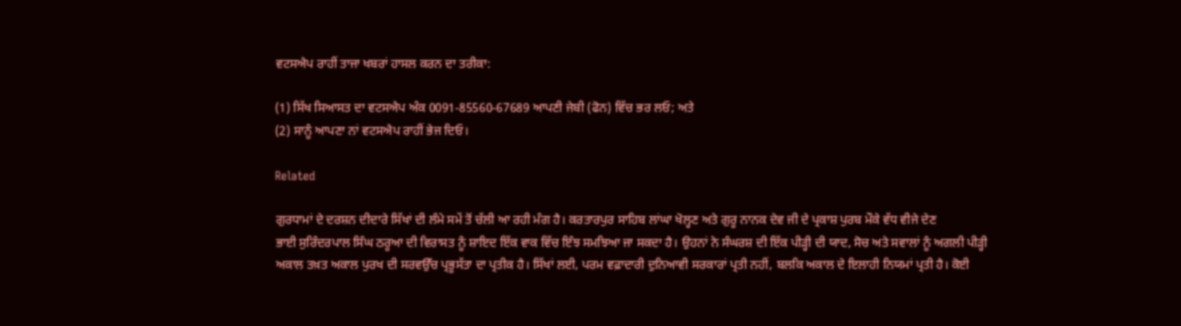ਵਟਸਐਪ ਰਾਹੀਂ ਤਾਜਾ ਖਬਰਾਂ ਹਾਸਲ ਕਰਨ ਦਾ ਤਰੀਕਾ:

(1) ਸਿੱਖ ਸਿਆਸਤ ਦਾ ਵਟਸਐਪ ਅੰਕ 0091-85560-67689 ਆਪਣੀ ਜੇਬੀ (ਫੋਨ) ਵਿੱਚ ਭਰ ਲਓ; ਅਤੇ
(2) ਸਾਨੂੰ ਆਪਣਾ ਨਾਂ ਵਟਸਐਪ ਰਾਹੀਂ ਭੇਜ ਦਿਓ।

Related

ਗੁਰਧਾਮਾਂ ਦੇ ਦਰਸ਼ਨ ਦੀਦਾਰੇ ਸਿੱਖਾਂ ਦੀ ਲੰਮੇ ਸਮੇਂ ਤੋਂ ਚੱਲੀ ਆ ਰਹੀ ਮੰਗ ਹੈ। ਕਰਤਾਰਪੁਰ ਸਾਹਿਬ ਲਾਂਘਾ ਖੋਲ੍ਹਣ ਅਤੇ ਗੁਰੂ ਨਾਨਕ ਦੇਵ ਜੀ ਦੇ ਪ੍ਰਕਾਸ਼ ਪੁਰਬ ਮੌਕੇ ਵੱਧ ਵੀਜੇ ਦੇਣ
ਭਾਈ ਸੁਰਿੰਦਰਪਾਲ ਸਿੰਘ ਠਰੂਆ ਦੀ ਵਿਰਾਸਤ ਨੂੰ ਸ਼ਾਇਦ ਇੱਕ ਵਾਕ ਵਿੱਚ ਇੰਝ ਸਮਝਿਆ ਜਾ ਸਕਦਾ ਹੈ। ਉਹਨਾਂ ਨੇ ਸੰਘਰਸ਼ ਦੀ ਇੱਕ ਪੀੜ੍ਹੀ ਦੀ ਯਾਦ, ਸੋਚ ਅਤੇ ਸਵਾਲਾਂ ਨੂੰ ਅਗਲੀ ਪੀੜ੍ਹੀ
ਅਕਾਲ ਤਖ਼ਤ ਅਕਾਲ ਪੁਰਖ ਦੀ ਸਰਵਉੱਚ ਪ੍ਰਭੂਸੱਤਾ ਦਾ ਪ੍ਰਤੀਕ ਹੈ। ਸਿੱਖਾਂ ਲਈ, ਪਰਮ ਵਫ਼ਾਦਾਰੀ ਦੁਨਿਆਵੀ ਸਰਕਾਰਾਂ ਪ੍ਰਤੀ ਨਹੀਂ, ਬਲਕਿ ਅਕਾਲ ਦੇ ਇਲਾਹੀ ਨਿਯਮਾਂ ਪ੍ਰਤੀ ਹੈ। ਕੋਈ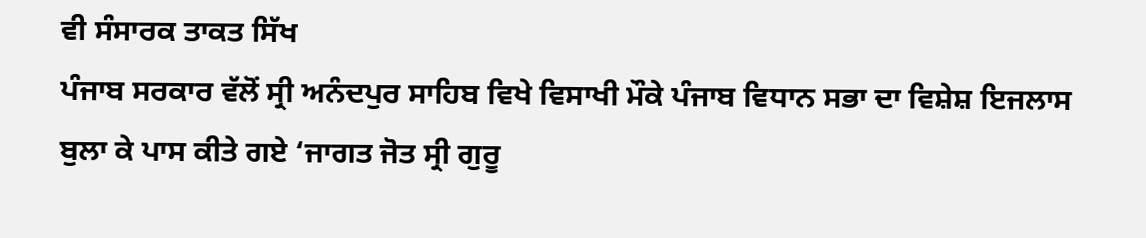ਵੀ ਸੰਸਾਰਕ ਤਾਕਤ ਸਿੱਖ
ਪੰਜਾਬ ਸਰਕਾਰ ਵੱਲੋਂ ਸ੍ਰੀ ਅਨੰਦਪੁਰ ਸਾਹਿਬ ਵਿਖੇ ਵਿਸਾਖੀ ਮੌਕੇ ਪੰਜਾਬ ਵਿਧਾਨ ਸਭਾ ਦਾ ਵਿਸ਼ੇਸ਼ ਇਜਲਾਸ ਬੁਲਾ ਕੇ ਪਾਸ ਕੀਤੇ ਗਏ ‘ਜਾਗਤ ਜੋਤ ਸ੍ਰੀ ਗੁਰੂ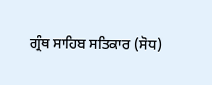ਗ੍ਰੰਥ ਸਾਹਿਬ ਸਤਿਕਾਰ (ਸੋਧ)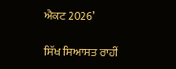ਐਕਟ 2026’

ਸਿੱਖ ਸਿਆਸਤ ਰਾਹੀਂ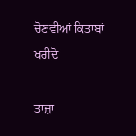ਚੋਣਵੀਆਂ ਕਿਤਾਬਾਂ ਖਰੀਦੋ

ਤਾਜ਼ਾ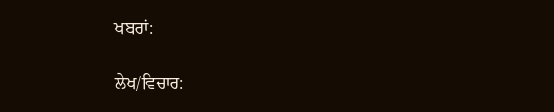ਖਬਰਾਂ:

ਲੇਖ/ਵਿਚਾਰ: